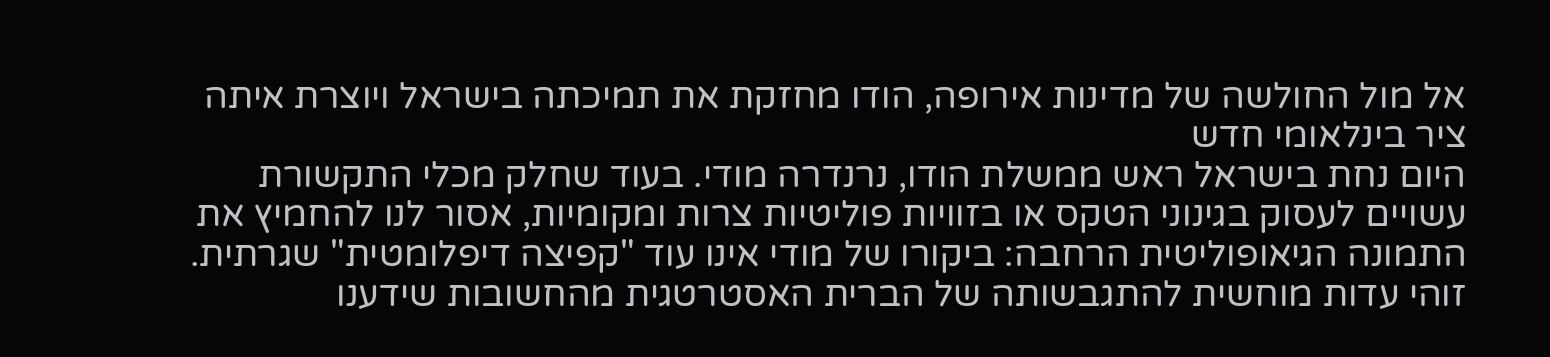אל מול החולשה של מדינות אירופה, הודו מחזקת את תמיכתה בישראל ויוצרת איתה ציר בינלאומי חדש
היום נחת בישראל ראש ממשלת הודו, נרנדרה מודי. בעוד שחלק מכלי התקשורת עשויים לעסוק בגינוני הטקס או בזוויות פוליטיות צרות ומקומיות, אסור לנו להחמיץ את התמונה הגיאופוליטית הרחבה: ביקורו של מודי אינו עוד "קפיצה דיפלומטית" שגרתית. זוהי עדות מוחשית להתגבשותה של הברית האסטרטגית מהחשובות שידענו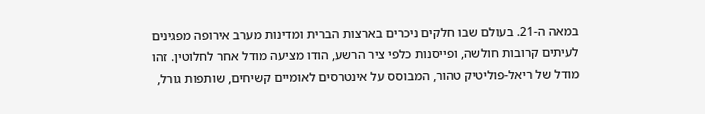במאה ה-21. בעולם שבו חלקים ניכרים בארצות הברית ומדינות מערב אירופה מפגינים לעיתים קרובות חולשה, ופייסנות כלפי ציר הרשע, הודו מציעה מודל אחר לחלוטין. זהו מודל של ריאל-פוליטיק טהור, המבוסס על אינטרסים לאומיים קשיחים, שותפות גורל,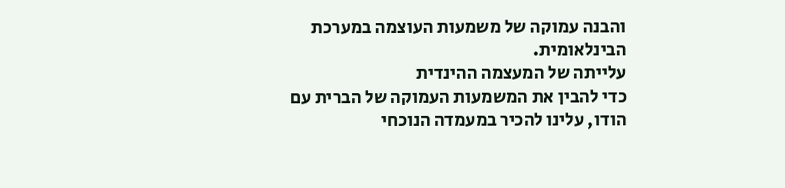והבנה עמוקה של משמעות העוצמה במערכת הבינלאומית.
עלייתה של המעצמה ההינדית
כדי להבין את המשמעות העמוקה של הברית עם הודו, עלינו להכיר במעמדה הנוכחי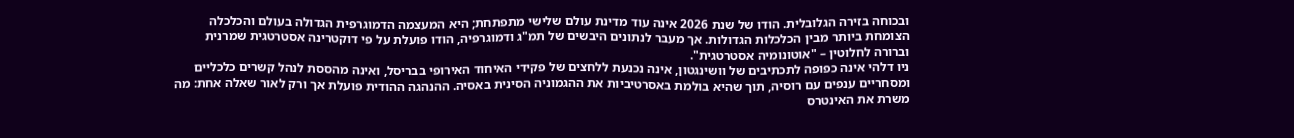ובכוחה בזירה הגלובלית. הודו של שנת 2026 אינה עוד מדינת עולם שלישי מתפתחת; היא המעצמה הדמוגרפית הגדולה בעולם והכלכלה הצומחת ביותר מבין הכלכלות הגדולות. אך מעבר לנתונים היבשים של תמ"ג ודמוגרפיה, הודו פועלת על פי דוקטרינה אסטרטגית שמרנית וברורה לחלוטין – "אוטונומיה אסטרטגית".
ניו דלהי אינה כפופה לתכתיבים של וושינגטון, אינה נכנעת ללחצים של פקידי האיחוד האירופי בבריסל, ואינה מהססת לנהל קשרים כלכליים ומסחריים ענפים עם רוסיה, תוך שהיא בולמת באסרטיביות את ההגמוניה הסינית באסיה. ההנהגה ההודית פועלת אך ורק לאור שאלה אחת: מה משרת את האינטרס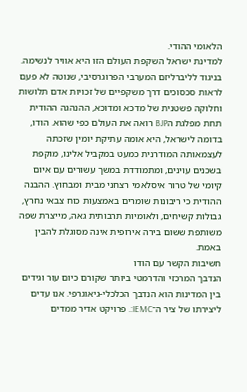הלאומי ההודי.
למדינת ישראל השקפת העולם הזו היא אוויר לנשימה. בניגוד לליברליזם המערבי הפרוגרסיבי, שנוטה לא פעם לראות סכסוכים דרך משקפיים של זכויות אדם תלושות וחלוקה פשטנית של מדכא ומדוכא, ההנהגה ההודית תחת מפלגת הBJP רואה את העולם כפי שהוא. הודו, בדומה לישראל, היא אומה עתיקת יומין שזכתה לעצמאותה המודרנית כמעט במקביל אלינו, מוקפת בשכנים עוינים, ומתמודדת במשך עשורים עם איום קיומי של טרור איסלאמי רצחני מבית ומבחוץ. ההבנה ההודית כי ריבונות שומרים באמצעות כוח צבאי נחרץ, גבולות קשיחים, ולאומיות תרבותית גאה, מייצרת שפה משותפת ששום בירה אירופית אינה מסוגלת להבין באמת.
חשיבות הקשר עם הודו
הנדבך המרכזי והדרמטי ביותר שקורם כיום עור וגידים בין המדינות הוא הנדבך הכלכלי-גיאוגרפי. אנו עדים ליצירתו של ציר ה־IEMC:. פרויקט אדיר ממדים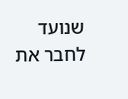שנועד לחבר את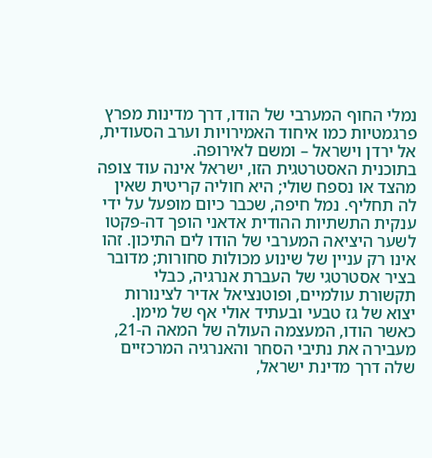נמלי החוף המערבי של הודו, דרך מדינות מפרץ פרגמטיות כמו איחוד האמירויות וערב הסעודית, אל ירדן וישראל – ומשם לאירופה.
בתוכנית האסטרטגית הזו, ישראל אינה עוד צופה מהצד או נספח שולי; היא חוליה קריטית שאין לה תחליף. נמל חיפה, שכבר כיום מופעל על ידי ענקית התשתיות ההודית אדאני הופך דה-פקטו לשער היציאה המערבי של הודו לים התיכון. זהו אינו רק עניין של שינוע מכולות סחורות; מדובר בציר אסטרטגי של העברת אנרגיה, כבלי תקשורת עולמיים, ופוטנציאל אדיר לצינורות יצוא של גז טבעי ובעתיד אולי אף של מימן.
כאשר הודו, המעצמה העולה של המאה ה-21, מעבירה את נתיבי הסחר והאנרגיה המרכזיים שלה דרך מדינת ישראל,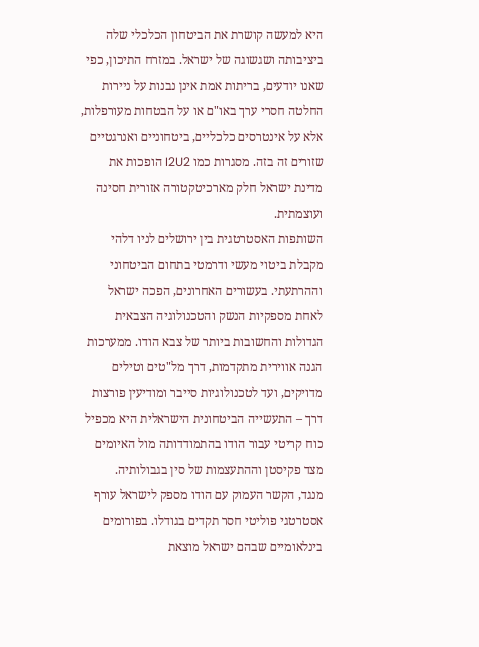היא למעשה קושרת את הביטחון הכלכלי שלה ביציבותה ושגשוגה של ישראל. במזרח התיכון, כפי שאנו יודעים, בריתות אמת אינן נבנות על ניירות החלטה חסרי ערך באו"ם או על הבטחות מעורפלות, אלא על אינטרסים כלכליים, ביטחוניים ואנרגטיים שזורים זה בזה. מסגרות כמו I2U2 הופכות את מדינת ישראל חלק מארכיטקטורה אזורית חסינה ועוצמתית.
השותפות האסטרטגית בין ירושלים לניו דלהי מקבלת ביטוי מעשי ודרמטי בתחום הביטחוני וההרתעתי. בעשורים האחרונים, הפכה ישראל לאחת מספקיות הנשק והטכנולוגיה הצבאית הגדולות והחשובות ביותר של צבא הודו. ממערכות הגנה אווירית מתקדמות, דרך מל"טים וטילים מדויקים, ועד לטכנולוגיות סייבר ומודיעין פורצות דרך – התעשייה הביטחונית הישראלית היא מכפיל כוח קריטי עבור הודו בהתמודדותה מול האיומים מצד פקיסטן וההתעצמות של סין בגבולותיה.
מנגד, הקשר העמוק עם הודו מספק לישראל עורף אסטרטגי פוליטי חסר תקדים בגודלו. בפורומים בינלאומיים שבהם ישראל מוצאת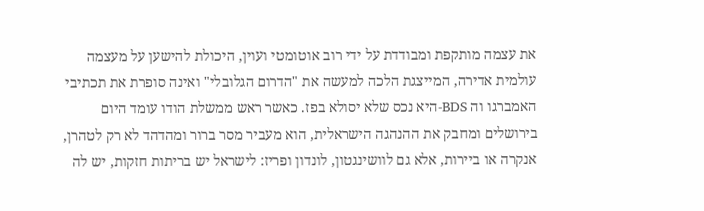את עצמה מותקפת ומבודדת על ידי רוב אוטומטי ועוין, היכולת להישען על מעצמה עולמית אדירה, המייצגת הלכה למעשה את "הדרום הגלובלי" ואינה סופרת את תכתיבי האמברגו וה BDS-היא נכס שלא יסולא בפז. כאשר ראש ממשלת הודו עומד היום בירושלים ומחבק את ההנהגה הישראלית, הוא מעביר מסר ברור ומהדהד לא רק לטהרן, אנקרה או ביירות, אלא גם לוושינגטון, לונדון ופריז: לישראל יש בריתות חזקות, יש לה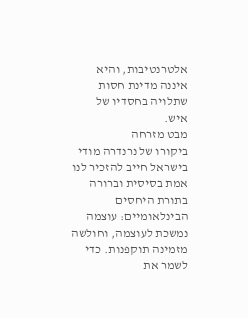אלטרנטיבות, והיא איננה מדינת חסות שתלויה בחסדיו של איש.
מבט מזרחה
ביקורו של נרנדרה מודי בישראל חייב להזכיר לנו אמת בסיסית וברורה בתורת היחסים הבינלאומיים: עוצמה נמשכת לעוצמה, וחולשה מזמינה תוקפנות. כדי לשמר את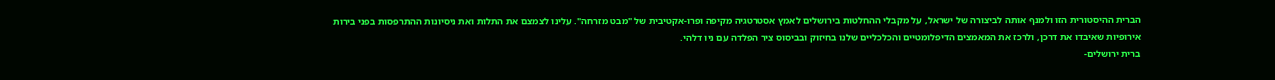הברית ההיסטורית הזו ולמנף אותה לביצורה של ישראל, על מקבלי ההחלטות בירושלים לאמץ אסטרטגיה מקיפה ופרו-אקטיבית של "מבט מזרחה". עלינו לצמצם את התלות ואת ניסיונות ההתרפסות בפני בירות אירופיות שאיבדו את דרכן, ולרכז את המאמצים הדיפלומטיים והכלכליים שלנו בחיזוק ובביסוס ציר הפלדה עם ניו דלהי.
ברית ירושלים-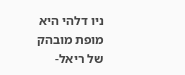ניו דלהי היא מופת מובהק של ריאל-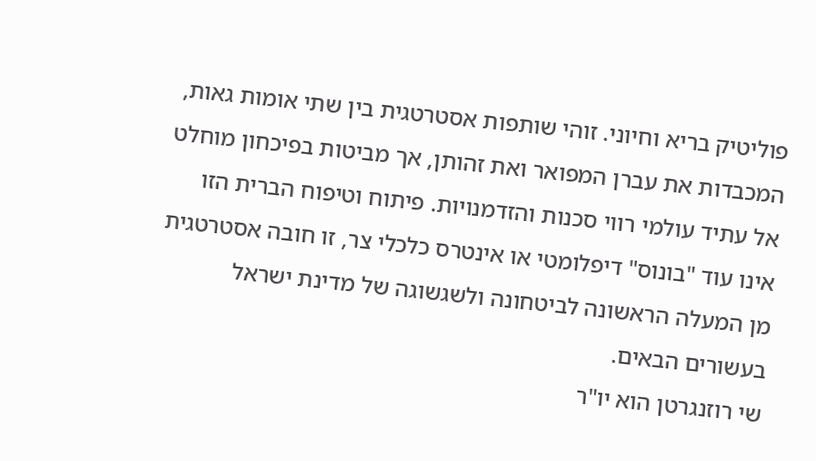פוליטיק בריא וחיוני. זוהי שותפות אסטרטגית בין שתי אומות גאות, המכבדות את עברן המפואר ואת זהותן, אך מביטות בפיכחון מוחלט אל עתיד עולמי רווי סכנות והזדמנויות. פיתוח וטיפוח הברית הזו אינו עוד "בונוס" דיפלומטי או אינטרס כלכלי צר, זו חובה אסטרטגית מן המעלה הראשונה לביטחונה ולשגשוגה של מדינת ישראל בעשורים הבאים.
שי רוזנגרטן הוא יו"ר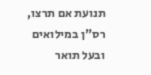תנועת אם תרצו, רס"ן במילואים ובעל תואר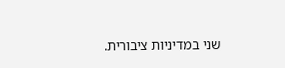שני במדיניות ציבורית.